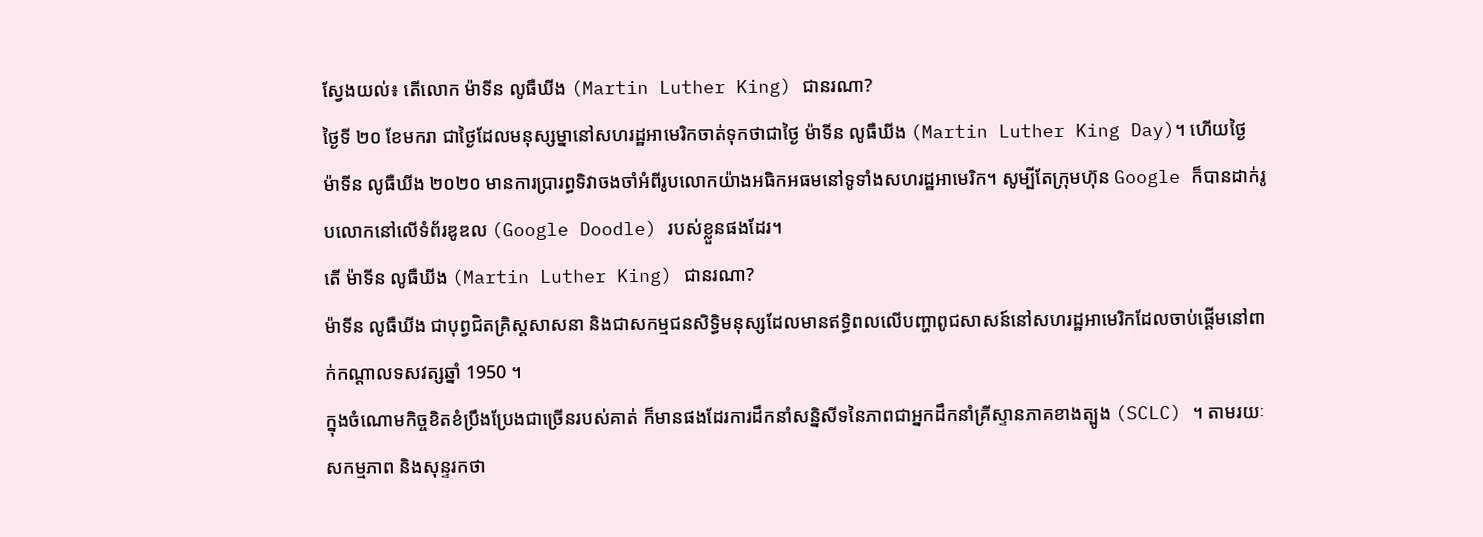ស្វែងយល់៖ តើលោក ម៉ាទីន លូធឺឃីង (Martin Luther King) ជានរណា?
ថ្ងៃទី ២០ ខែមករា ជាថ្ងៃដែលមនុស្សម្នានៅសហរដ្ឋអាមេរិកចាត់ទុកថាជាថ្ងៃ ម៉ាទីន លូធឺឃីង (Martin Luther King Day)។ ហើយថ្ងៃ ម៉ាទីន លូធឺឃីង ២០២០ មានការប្រារព្ធទិវាចងចាំអំពីរូបលោកយ៉ាងអធិកអធមនៅទូទាំងសហរដ្ឋអាមេរិក។ សូម្បីតែក្រុមហ៊ុន Google ក៏បានដាក់រូបលោកនៅលើទំព័រឌូឌល (Google Doodle) របស់ខ្លួនផងដែរ។
តើ ម៉ាទីន លូធឺឃីង (Martin Luther King) ជានរណា?
ម៉ាទីន លូធឺឃីង ជាបុព្វជិតគ្រិស្តសាសនា និងជាសកម្មជនសិទ្ធិមនុស្សដែលមានឥទ្ធិពលលើបញ្ហាពូជសាសន៍នៅសហរដ្ឋអាមេរិកដែលចាប់ផ្តើមនៅពាក់កណ្តាលទសវត្សឆ្នាំ 1950 ។
ក្នុងចំណោមកិច្ចខិតខំប្រឹងប្រែងជាច្រើនរបស់គាត់ ក៏មានផងដែរការដឹកនាំសន្និសីទនៃភាពជាអ្នកដឹកនាំគ្រីស្ទានភាគខាងត្បូង (SCLC) ។ តាមរយៈសកម្មភាព និងសុន្ទរកថា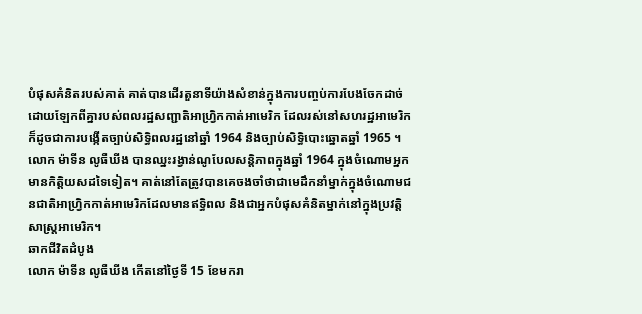បំផុសគំនិតរបស់គាត់ គាត់បានដើរតួនាទីយ៉ាងសំខាន់ក្នុងការបញ្ចប់ការបែងចែកដាច់ដោយឡែកពីគ្នារបស់ពលរដ្ឋសញ្ជាតិអាហ្រ្វិកកាត់អាមេរិក ដែលរស់នៅសហរដ្ឋអាមេរិកក៏ដូចជាការបង្កើតច្បាប់សិទ្ធិពលរដ្ឋនៅឆ្នាំ 1964 និងច្បាប់សិទ្ធិបោះឆ្នោតឆ្នាំ 1965 ។
លោក ម៉ាទីន លូធឺឃីង បានឈ្នះរង្វាន់ណូបែលសន្តិភាពក្នុងឆ្នាំ 1964 ក្នុងចំណោមអ្នកមានកិត្តិយសដទៃទៀត។ គាត់នៅតែត្រូវបានគេចងចាំថាជាមេដឹកនាំម្នាក់ក្នុងចំណោមជនជាតិអាហ្រ្វិកកាត់អាមេរិកដែលមានឥទ្ធិពល និងជាអ្នកបំផុសគំនិតម្នាក់នៅក្នុងប្រវត្តិសាស្ត្រអាមេរិក។
ឆាកជីវិតដំបូង
លោក ម៉ាទីន លូធឺឃីង កើតនៅថ្ងៃទី 15 ខែមករា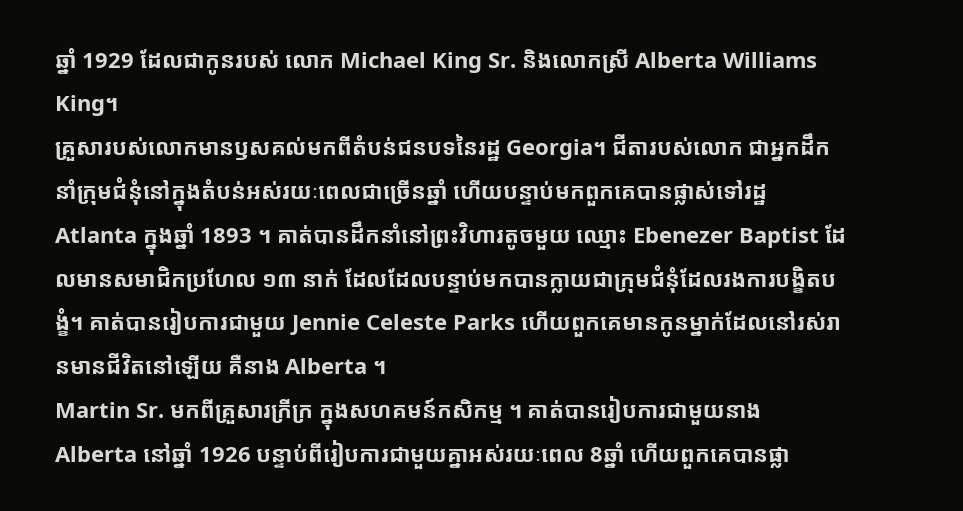ឆ្នាំ 1929 ដែលជាកូនរបស់ លោក Michael King Sr. និងលោកស្រី Alberta Williams King។
គ្រួសារបស់លោកមានឫសគល់មកពីតំបន់ជនបទនៃរដ្ឋ Georgia។ ជីតារបស់លោក ជាអ្នកដឹកនាំក្រុមជំនុំនៅក្នុងតំបន់អស់រយៈពេលជាច្រើនឆ្នាំ ហើយបន្ទាប់មកពួកគេបានផ្លាស់ទៅរដ្ឋ Atlanta ក្នុងឆ្នាំ 1893 ។ គាត់បានដឹកនាំនៅព្រះវិហារតូចមួយ ឈ្មោះ Ebenezer Baptist ដែលមានសមាជិកប្រហែល ១៣ នាក់ ដែលដែលបន្ទាប់មកបានក្លាយជាក្រុមជំនុំដែលរងការបង្ខិតបង្ខំ។ គាត់បានរៀបការជាមួយ Jennie Celeste Parks ហើយពួកគេមានកូនម្នាក់ដែលនៅរស់រានមានជីវិតនៅឡើយ គឺនាង Alberta ។
Martin Sr. មកពីគ្រួសារក្រីក្រ ក្នុងសហគមន៍កសិកម្ម ។ គាត់បានរៀបការជាមួយនាង Alberta នៅឆ្នាំ 1926 បន្ទាប់ពីរៀបការជាមួយគ្នាអស់រយៈពេល 8ឆ្នាំ ហើយពួកគេបានផ្លា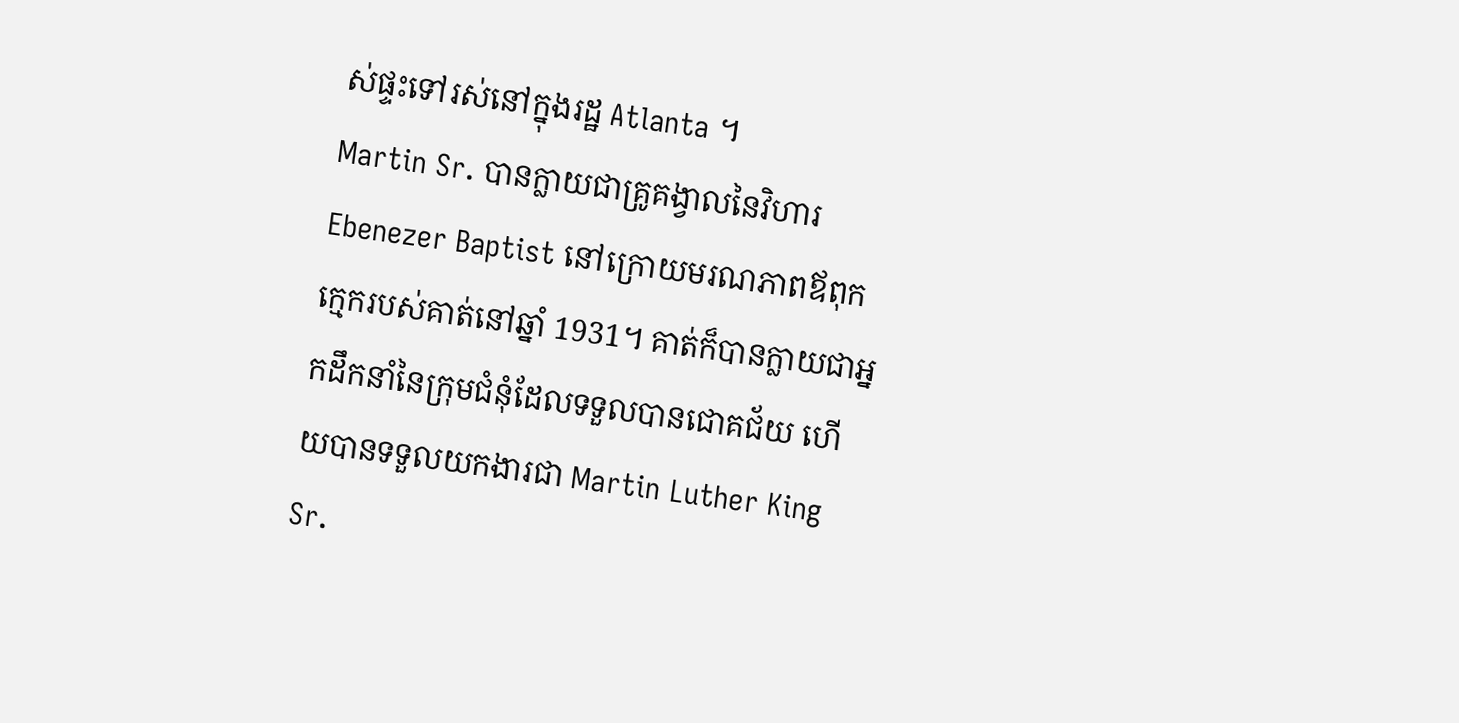ស់ផ្ទះទៅរស់នៅក្នុងរដ្ឋ Atlanta ។
Martin Sr. បានក្លាយជាគ្រូគង្វាលនៃវិហារ Ebenezer Baptist នៅក្រោយមរណភាពឪពុកក្មេករបស់គាត់នៅឆ្នាំ 1931។ គាត់ក៏បានក្លាយជាអ្នកដឹកនាំនៃក្រុមជំនុំដែលទទួលបានជោគជ័យ ហើយបានទទួលយកងារជា Martin Luther King Sr.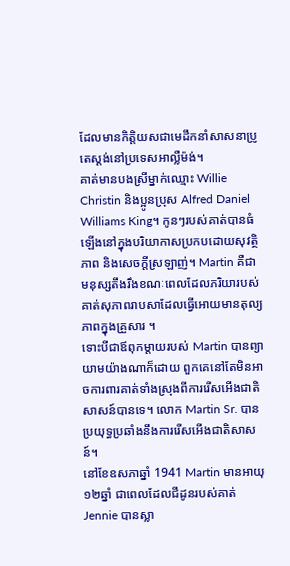ដែលមានកិត្តិយសជាមេដឹកនាំសាសនាប្រូតេស្តង់នៅប្រទេសអាល្លឺម៉ង់។
គាត់មានបងស្រីម្នាក់ឈ្មោះ Willie Christin និងប្អូនប្រុស Alfred Daniel Williams King។ កូនៗរបស់គាត់បានធំឡើងនៅក្នុងបរិយាកាសប្រកបដោយសុវត្ថិភាព និងសេចក្តីស្រឡាញ់។ Martin គឺជាមនុស្សតឹងរឹងខណៈពេលដែលភរិយារបស់គាត់សុភាពរាបសាដែលធ្វើអោយមានតុល្យភាពក្នុងគ្រួសារ ។
ទោះបីជាឪពុកម្តាយរបស់ Martin បានព្យាយាមយ៉ាងណាក៏ដោយ ពួកគេនៅតែមិនអាចការពារគាត់ទាំងស្រុងពីការរើសអើងជាតិសាសន៍បានទេ។ លោក Martin Sr. បានប្រយុទ្ធប្រឆាំងនឹងការរើសអើងជាតិសាសន៍។
នៅខែឧសភាឆ្នាំ 1941 Martin មានអាយុ ១២ឆ្នាំ ជាពេលដែលជីដូនរបស់គាត់ Jennie បានស្លា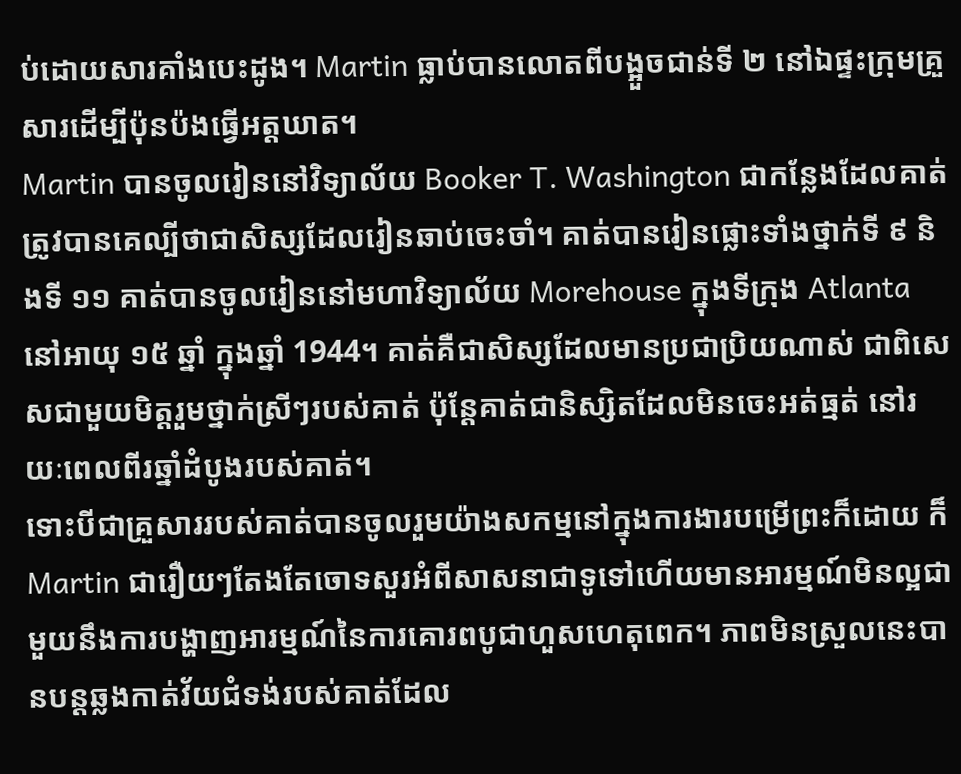ប់ដោយសារគាំងបេះដូង។ Martin ធ្លាប់បានលោតពីបង្អួចជាន់ទី ២ នៅឯផ្ទះក្រុមគ្រួសារដើម្បីប៉ុនប៉ងធ្វើអត្តឃាត។
Martin បានចូលរៀននៅវិទ្យាល័យ Booker T. Washington ជាកន្លែងដែលគាត់ត្រូវបានគេល្បីថាជាសិស្សដែលរៀនឆាប់ចេះចាំ។ គាត់បានរៀនផ្លោះទាំងថ្នាក់ទី ៩ និងទី ១១ គាត់បានចូលរៀននៅមហាវិទ្យាល័យ Morehouse ក្នុងទីក្រុង Atlanta នៅអាយុ ១៥ ឆ្នាំ ក្នុងឆ្នាំ 1944។ គាត់គឺជាសិស្សដែលមានប្រជាប្រិយណាស់ ជាពិសេសជាមួយមិត្តរួមថ្នាក់ស្រីៗរបស់គាត់ ប៉ុន្តែគាត់ជានិស្សិតដែលមិនចេះអត់ធ្មត់ នៅរយៈពេលពីរឆ្នាំដំបូងរបស់គាត់។
ទោះបីជាគ្រួសាររបស់គាត់បានចូលរួមយ៉ាងសកម្មនៅក្នុងការងារបម្រើព្រះក៏ដោយ ក៏ Martin ជារឿយៗតែងតែចោទសួរអំពីសាសនាជាទូទៅហើយមានអារម្មណ៍មិនល្អជាមួយនឹងការបង្ហាញអារម្មណ៍នៃការគោរពបូជាហួសហេតុពេក។ ភាពមិនស្រួលនេះបានបន្តឆ្លងកាត់វ័យជំទង់របស់គាត់ដែល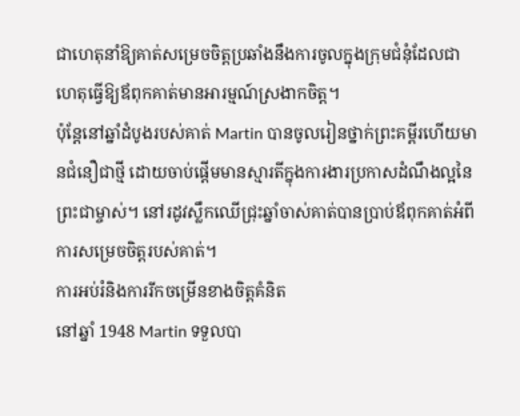ជាហេតុនាំឱ្យគាត់សម្រេចចិត្តប្រឆាំងនឹងការចូលក្នុងក្រុមជំនុំដែលជាហេតុធ្វើឱ្យឪពុកគាត់មានអារម្មណ៍ស្រងាកចិត្ត។
ប៉ុន្តែនៅឆ្នាំដំបូងរបស់គាត់ Martin បានចូលរៀនថ្នាក់ព្រះគម្ពីរហើយមានជំនឿជាថ្មី ដោយចាប់ផ្តើមមានស្មារតីក្នុងការងារប្រកាសដំណឹងល្អនៃព្រះជាម្ចាស់។ នៅរដូវស្លឹកឈើជ្រុះឆ្នាំចាស់គាត់បានប្រាប់ឪពុកគាត់អំពីការសម្រេចចិត្តរបស់គាត់។
ការអប់រំនិងការរីកចម្រើនខាងចិត្តគំនិត
នៅឆ្នាំ 1948 Martin ទទួលបា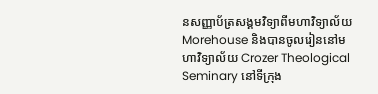នសញ្ញាប័ត្រសង្គមវិទ្យាពីមហាវិទ្យាល័យ Morehouse និងបានចូលរៀននៅមហាវិទ្យាល័យ Crozer Theological Seminary នៅទីក្រុង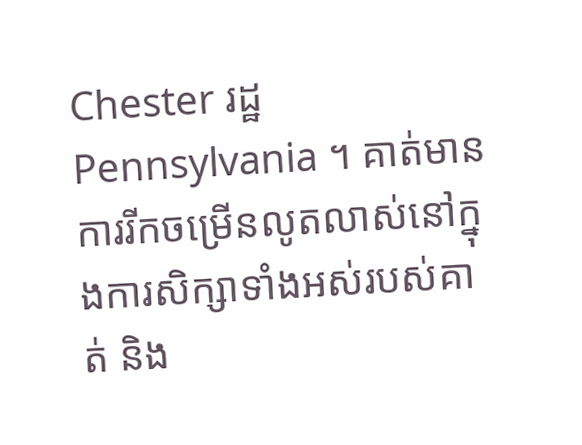Chester រដ្ឋ Pennsylvania ។ គាត់មានការរីកចម្រើនលូតលាស់នៅក្នុងការសិក្សាទាំងអស់របស់គាត់ និង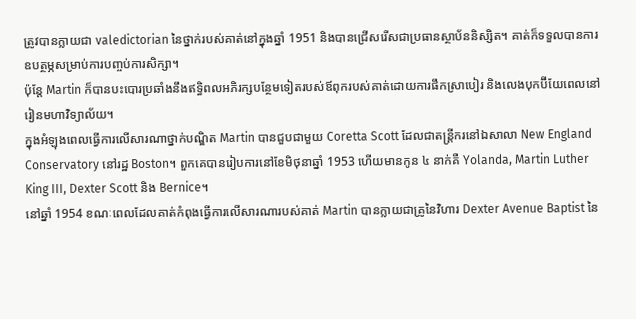ត្រូវបានក្លាយជា valedictorian នៃថ្នាក់របស់គាត់នៅក្នុងឆ្នាំ 1951 និងបានជ្រើសរើសជាប្រធានស្ថាប័ននិស្សិត។ គាត់ក៏ទទួលបានការឧបត្ថម្ភសម្រាប់ការបញ្ចប់ការសិក្សា។
ប៉ុន្តែ Martin ក៏បានបះបោរប្រឆាំងនឹងឥទ្ធិពលអភិរក្សបន្ថែមទៀតរបស់ឪពុករបស់គាត់ដោយការផឹកស្រាបៀរ និងលេងបុកប៊ីយែពេលនៅរៀនមហាវិទ្យាល័យ។
ក្នុងអំឡុងពេលធ្វើការលើសារណាថ្នាក់បណ្ឌិត Martin បានជួបជាមួយ Coretta Scott ដែលជាតន្ត្រីករនៅឯសាលា New England Conservatory នៅរដ្ឋ Boston។ ពួកគេបានរៀបការនៅខែមិថុនាឆ្នាំ 1953 ហើយមានកូន ៤ នាក់គឺ Yolanda, Martin Luther King III, Dexter Scott និង Bernice។
នៅឆ្នាំ 1954 ខណៈពេលដែលគាត់កំពុងធ្វើការលើសារណារបស់គាត់ Martin បានក្លាយជាគ្រូនៃវិហារ Dexter Avenue Baptist នៃ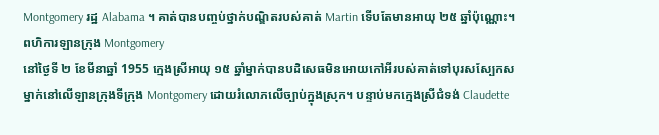Montgomery រដ្ឋ Alabama ។ គាត់បានបញ្ចប់ថ្នាក់បណ្ឌិតរបស់គាត់ Martin ទើបតែមានអាយុ ២៥ ឆ្នាំប៉ុណ្ណោះ។
ពហិការឡានក្រុង Montgomery
នៅថ្ងៃទី ២ ខែមីនាឆ្នាំ 1955 ក្មេងស្រីអាយុ ១៥ ឆ្នាំម្នាក់បានបដិសេធមិនអោយកៅអីរបស់គាត់ទៅបុរសស្បែកសម្នាក់នៅលើឡានក្រុងទីក្រុង Montgomery ដោយរំលោភលើច្បាប់ក្នុងស្រុក។ បន្ទាប់មកក្មេងស្រីជំទង់ Claudette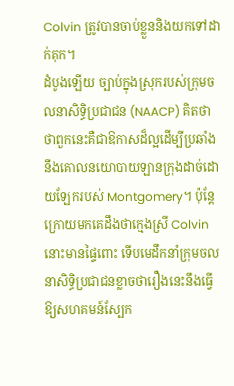Colvin ត្រូវបានចាប់ខ្លួននិងយកទៅដាក់គុក។
ដំបូងឡើយ ច្បាប់ក្នុងស្រុករបស់ក្រុមចលនាសិទ្ធិប្រជាជន (NAACP) គិតថាថាពួកនេះគឺជាឱកាសដ៏ល្អដើម្បីប្រឆាំងនឹងគោលនយោបាយឡានក្រុងដាច់ដោយឡែករបស់ Montgomery។ ប៉ុន្តែក្រោយមកគេដឹងថាក្មេងស្រី Colvin នោះមានផ្ទៃពោះ ទើបមេដឹកនាំក្រុមចលនាសិទ្ធិប្រជាជនខ្លាចថារឿងនេះនឹងធ្វើឱ្យសហគមន៍ស្បែក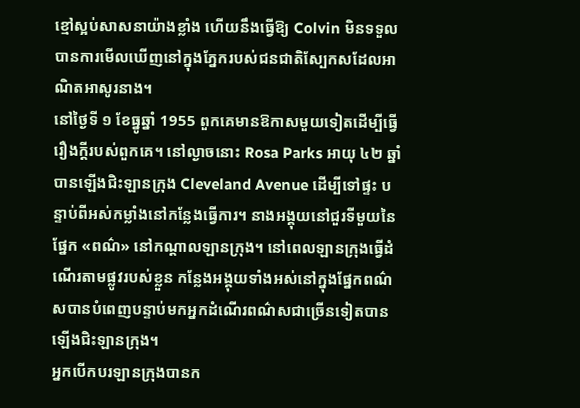ខ្មៅស្អប់សាសនាយ៉ាងខ្លាំង ហើយនឹងធ្វើឱ្យ Colvin មិនទទួលបានការមើលឃើញនៅក្នុងភ្នែករបស់ជនជាតិស្បែកសដែលអាណិតអាសូរនាង។
នៅថ្ងៃទី ១ ខែធ្នូឆ្នាំ 1955 ពួកគេមានឱកាសមួយទៀតដើម្បីធ្វើរឿងក្តីរបស់ពួកគេ។ នៅល្ងាចនោះ Rosa Parks អាយុ ៤២ ឆ្នាំបានឡើងជិះឡានក្រុង Cleveland Avenue ដើម្បីទៅផ្ទះ បន្ទាប់ពីអស់កម្លាំងនៅកន្លែងធ្វើការ។ នាងអង្គុយនៅជួរទីមួយនៃផ្នែក «ពណ៌» នៅកណ្តាលឡានក្រុង។ នៅពេលឡានក្រុងធ្វើដំណើរតាមផ្លូវរបស់ខ្លួន កន្លែងអង្គុយទាំងអស់នៅក្នុងផ្នែកពណ៌សបានបំពេញបន្ទាប់មកអ្នកដំណើរពណ៌សជាច្រើនទៀតបានឡើងជិះឡានក្រុង។
អ្នកបើកបរឡានក្រុងបានក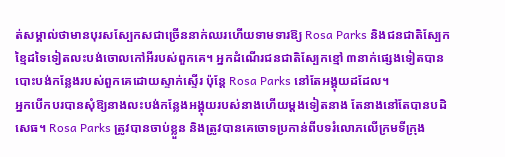ត់សម្គាល់ថាមានបុរសស្បែកសជាច្រើននាក់ឈរហើយទាមទារឱ្យ Rosa Parks និងជនជាតិស្បែកខ្មៃដទៃទៀតលះបង់ចោលកៅអីរបស់ពួកគេ។ អ្នកដំណើរជនជាតិស្បែកខ្មៅ ៣នាក់ផ្សេងទៀតបានបោះបង់កន្លែងរបស់ពួកគេដោយស្ទាក់ស្ទើរ ប៉ុន្តែ Rosa Parks នៅតែអង្គុយដដែល។
អ្នកបើកបរបានសុំឱ្យនាងលះបង់កន្លែងអង្គុយរបស់នាងហើយម្តងទៀតនាង តែនាងនៅតែបានបដិសេធ។ Rosa Parks ត្រូវបានចាប់ខ្លួន និងត្រូវបានគេចោទប្រកាន់ពីបទរំលោភលើក្រមទីក្រុង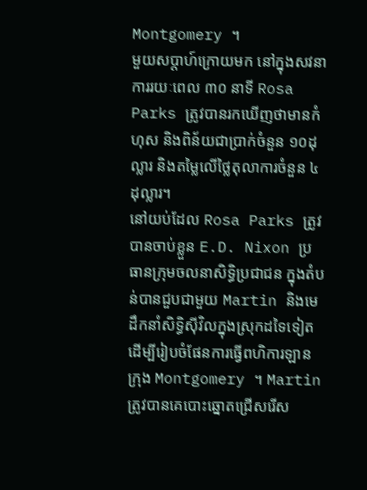Montgomery ។
មួយសប្តាហ៍ក្រោយមក នៅក្នុងសវនាការរយៈពេល ៣០ នាទី Rosa Parks ត្រូវបានរកឃើញថាមានកំហុស និងពិន័យជាប្រាក់ចំនួន ១០ដុល្លារ និងតម្លៃលើថ្លៃតុលាការចំនួន ៤ដុល្លារ។
នៅយប់ដែល Rosa Parks ត្រូវបានចាប់ខ្លួន E.D. Nixon ប្រធានក្រុមចលនាសិទ្ធិប្រជាជន ក្នុងតំបន់បានជួបជាមួយ Martin និងមេដឹកនាំសិទិ្ធស៊ីវិលក្នុងស្រុកដទៃទៀតដើម្បីរៀបចំផែនការធ្វើពហិការឡានក្រុង Montgomery ។ Martin ត្រូវបានគេបោះឆ្នោតជ្រើសរើស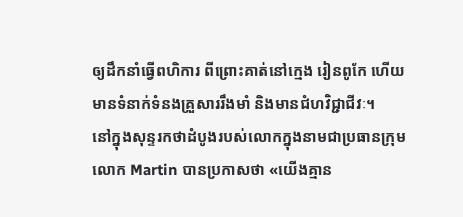ឲ្យដឹកនាំធ្វើពហិការ ពីព្រោះគាត់នៅក្មេង រៀនពូកែ ហើយមានទំនាក់ទំនងគ្រួសាររឹងមាំ និងមានជំហវិជ្ជាជីវៈ។
នៅក្នុងសុន្ទរកថាដំបូងរបស់លោកក្នុងនាមជាប្រធានក្រុម លោក Martin បានប្រកាសថា «យើងគ្មាន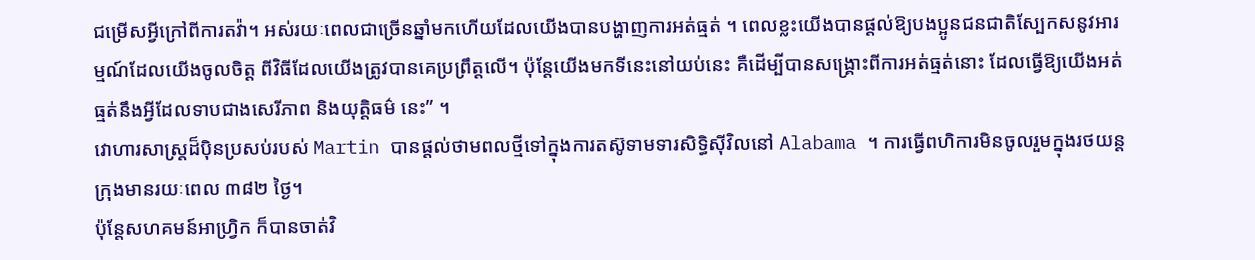ជម្រើសអ្វីក្រៅពីការតវ៉ា។ អស់រយៈពេលជាច្រើនឆ្នាំមកហើយដែលយើងបានបង្ហាញការអត់ធ្មត់ ។ ពេលខ្លះយើងបានផ្តល់ឱ្យបងប្អូនជនជាតិស្បែកសនូវអារម្មណ៍ដែលយើងចូលចិត្ត ពីវិធីដែលយើងត្រូវបានគេប្រព្រឹត្តលើ។ ប៉ុន្តែយើងមកទីនេះនៅយប់នេះ គឺដើម្បីបានសង្រ្គោះពីការអត់ធ្មត់នោះ ដែលធ្វើឱ្យយើងអត់ធ្មត់នឹងអ្វីដែលទាបជាងសេរីភាព និងយុត្តិធម៌ នេះ” ។
វោហារសាស្ត្រដ៏ប៉ិនប្រសប់របស់ Martin បានផ្តល់ថាមពលថ្មីទៅក្នុងការតស៊ូទាមទារសិទ្ធិស៊ីវិលនៅ Alabama ។ ការធ្វើពហិការមិនចូលរួមក្នុងរថយន្ដក្រុងមានរយៈពេល ៣៨២ ថ្ងៃ។
ប៉ុន្តែសហគមន៍អាហ្រ្វិក ក៏បានចាត់វិ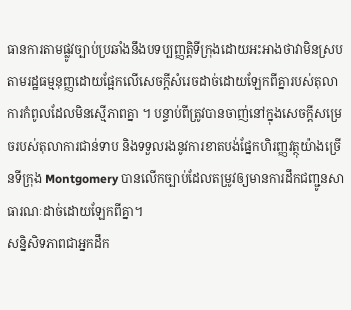ធានការតាមផ្លូវច្បាប់ប្រឆាំងនឹងបទប្បញ្ញត្តិទីក្រុងដោយអះអាងថាវាមិនស្របតាមរដ្ឋធម្មនុញ្ញដោយផ្អែកលើសេចក្តីសំរេចដាច់ដោយឡែកពីគ្នារបស់តុលាការកំពូលដែលមិនស្មើភាពគ្នា ។ បន្ទាប់ពីត្រូវបានចាញ់នៅក្នុងសេចក្តីសម្រេចរបស់តុលាការជាន់ទាប និងទទួលរងនូវការខាតបង់ផ្នែកហិរញ្ញវត្ថុយ៉ាងច្រើនទីក្រុង Montgomery បានលើកច្បាប់ដែលតម្រូវឲ្យមានការដឹកជញ្ជូនសាធារណៈដាច់ដោយឡែកពីគ្នា។
សន្និសិទភាពជាអ្នកដឹក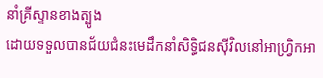នាំគ្រីស្ទានខាងត្បូង
ដោយទទួលបានជ័យជំនះមេដឹកនាំសិទិ្ធជនស៊ីវិលនៅអាហ្រ្វិកអា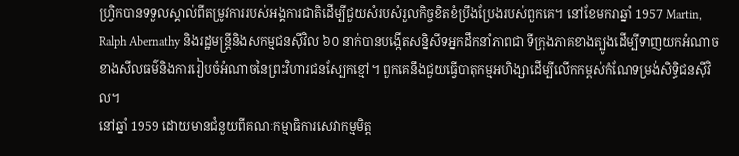ហ្វ្រិកបានទទួលស្គាល់ពីតម្រូវការរបស់អង្គការជាតិដើម្បីជួយសំរបសំរួលកិច្ចខិតខំប្រឹងប្រែងរបស់ពួកគេ។ នៅខែមករាឆ្នាំ 1957 Martin, Ralph Abernathy និងរដ្ឋមន្ត្រីនិងសកម្មជនស៊ីវិល ៦០ នាក់បានបង្កើតសន្និសីទអ្នកដឹកនាំភាពជា ទីក្រុងភាគខាងត្បូងដើម្បីទាញយកអំណាចខាងសីលធម៌និងការរៀបចំអំណាចនៃព្រះវិហារជនស្បែកខ្មៅ។ ពួកគេនឹងជួយធ្វើបាតុកម្មអហិង្សាដើម្បីលើកកម្ពស់កំណែទម្រង់សិទ្ធិជនស៊ីវិល។
នៅឆ្នាំ 1959 ដោយមានជំនួយពីគណៈកម្មាធិការសេវាកម្មមិត្ត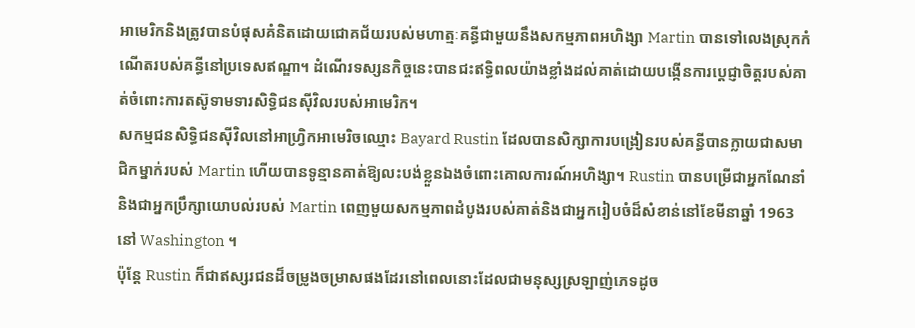អាមេរិកនិងត្រូវបានបំផុសគំនិតដោយជោគជ័យរបស់មហាត្មៈគន្ធីជាមួយនឹងសកម្មភាពអហិង្សា Martin បានទៅលេងស្រុកកំណើតរបស់គន្ធីនៅប្រទេសឥណ្ឌា។ ដំណើរទស្សនកិច្ចនេះបានជះឥទ្ធិពលយ៉ាងខ្លាំងដល់គាត់ដោយបង្កើនការប្តេជ្ញាចិត្តរបស់គាត់ចំពោះការតស៊ូទាមទារសិទ្ធិជនស៊ីវិលរបស់អាមេរិក។
សកម្មជនសិទ្ធិជនស៊ីវិលនៅអាហ្រ្វិកអាមេរិចឈ្មោះ Bayard Rustin ដែលបានសិក្សាការបង្រៀនរបស់គន្ធីបានក្លាយជាសមាជិកម្នាក់របស់ Martin ហើយបានទូន្មានគាត់ឱ្យលះបង់ខ្លួនឯងចំពោះគោលការណ៍អហិង្សា។ Rustin បានបម្រើជាអ្នកណែនាំនិងជាអ្នកប្រឹក្សាយោបល់របស់ Martin ពេញមួយសកម្មភាពដំបូងរបស់គាត់និងជាអ្នករៀបចំដ៏សំខាន់នៅខែមីនាឆ្នាំ 1963 នៅ Washington ។
ប៉ុន្តែ Rustin ក៏ជាឥស្សរជនដ៏ចម្រូងចម្រាសផងដែរនៅពេលនោះដែលជាមនុស្សស្រឡាញ់ភេទដូច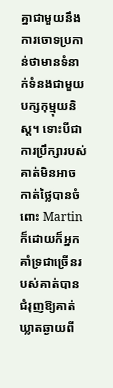គ្នាជាមួយនឹងការចោទប្រកាន់ថាមានទំនាក់ទំនងជាមួយបក្សកុម្មុយនិស្ត។ ទោះបីជាការប្រឹក្សារបស់គាត់មិនអាចកាត់ថ្លៃបានចំពោះ Martin ក៏ដោយក៏អ្នកគាំទ្រជាច្រើនរបស់គាត់បានជំរុញឱ្យគាត់ឃ្លាតឆ្ងាយពី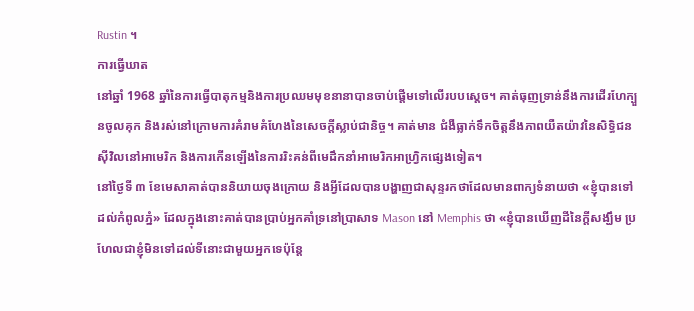Rustin ។
ការធ្វើឃាត
នៅឆ្នាំ 1968 ឆ្នាំនៃការធ្វើបាតុកម្មនិងការប្រឈមមុខនានាបានចាប់ផ្តើមទៅលើរបបស្តេច។ គាត់ធុញទ្រាន់នឹងការដើរហែក្បួនចូលគុក និងរស់នៅក្រោមការគំរាមគំហែងនៃសេចក្តីស្លាប់ជានិច្ច។ គាត់មាន ជំងឺធ្លាក់ទឹកចិត្តនឹងភាពយឺតយ៉ាវនៃសិទ្ធិជនស៊ីវិលនៅអាមេរិក និងការកើនឡើងនៃការរិះគន់ពីមេដឹកនាំអាមេរិកអាហ្វ្រិកផ្សេងទៀត។
នៅថ្ងៃទី ៣ ខែមេសាគាត់បាននិយាយចុងក្រោយ និងអ្វីដែលបានបង្ហាញជាសុន្ទរកថាដែលមានពាក្យទំនាយថា «ខ្ញុំបានទៅដល់កំពូលភ្នំ» ដែលក្នុងនោះគាត់បានប្រាប់អ្នកគាំទ្រនៅប្រាសាទ Mason នៅ Memphis ថា «ខ្ញុំបានឃើញដីនៃក្ដីសង្ឃឹម ប្រហែលជាខ្ញុំមិនទៅដល់ទីនោះជាមួយអ្នកទេប៉ុន្តែ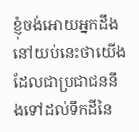ខ្ញុំចង់អោយអ្នកដឹងនៅយប់នេះថាយើងដែលជាប្រជាជននឹងទៅដល់ទឹកដីនៃ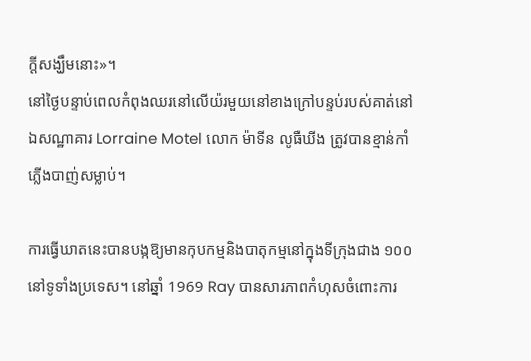ក្ដីសង្ឃឹមនោះ»។
នៅថ្ងៃបន្ទាប់ពេលកំពុងឈរនៅលើយ៉រមួយនៅខាងក្រៅបន្ទប់របស់គាត់នៅឯសណ្ឋាគារ Lorraine Motel លោក ម៉ាទីន លូធឺឃីង ត្រូវបានខ្មាន់កាំភ្លើងបាញ់សម្លាប់។

ការធ្វើឃាតនេះបានបង្កឱ្យមានកុបកម្មនិងបាតុកម្មនៅក្នុងទីក្រុងជាង ១០០ នៅទូទាំងប្រទេស។ នៅឆ្នាំ 1969 Ray បានសារភាពកំហុសចំពោះការ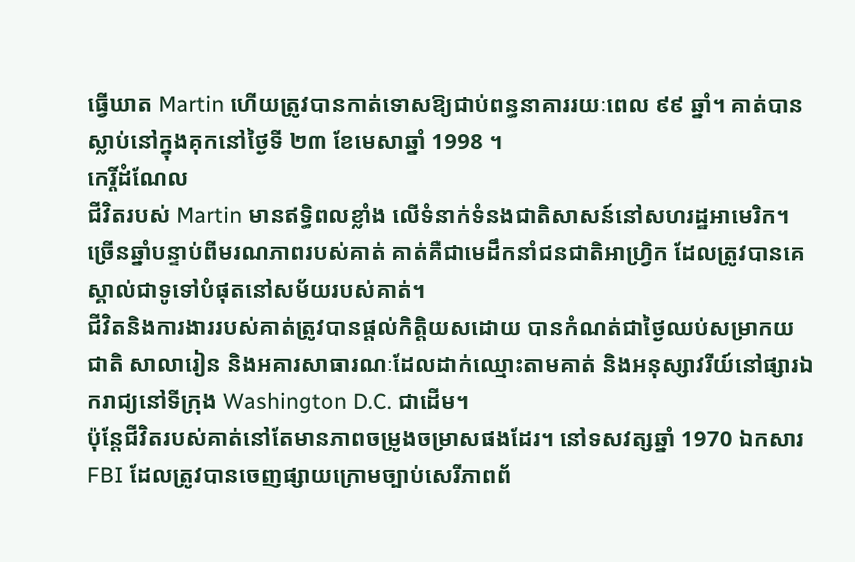ធ្វើឃាត Martin ហើយត្រូវបានកាត់ទោសឱ្យជាប់ពន្ធនាគាររយៈពេល ៩៩ ឆ្នាំ។ គាត់បានស្លាប់នៅក្នុងគុកនៅថ្ងៃទី ២៣ ខែមេសាឆ្នាំ 1998 ។
កេរ្តិ៍ដំណែល
ជីវិតរបស់ Martin មានឥទ្ធិពលខ្លាំង លើទំនាក់ទំនងជាតិសាសន៍នៅសហរដ្ឋអាមេរិក។ ច្រើនឆ្នាំបន្ទាប់ពីមរណភាពរបស់គាត់ គាត់គឺជាមេដឹកនាំជនជាតិអាហ្រ្វិក ដែលត្រូវបានគេស្គាល់ជាទូទៅបំផុតនៅសម័យរបស់គាត់។
ជីវិតនិងការងាររបស់គាត់ត្រូវបានផ្តល់កិត្តិយសដោយ បានកំណត់ជាថ្ងៃឈប់សម្រាកយជាតិ សាលារៀន និងអគារសាធារណៈដែលដាក់ឈ្មោះតាមគាត់ និងអនុស្សាវរីយ៍នៅផ្សារឯករាជ្យនៅទីក្រុង Washington D.C. ជាដើម។
ប៉ុន្តែជីវិតរបស់គាត់នៅតែមានភាពចម្រូងចម្រាសផងដែរ។ នៅទសវត្សឆ្នាំ 1970 ឯកសារ FBI ដែលត្រូវបានចេញផ្សាយក្រោមច្បាប់សេរីភាពព័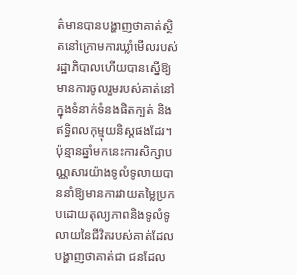ត៌មានបានបង្ហាញថាគាត់ស្ថិតនៅក្រោមការឃ្លាំមើលរបស់រដ្ឋាភិបាលហើយបានស្នើឱ្យមានការចូលរួមរបស់គាត់នៅក្នុងទំនាក់ទំនងផិតក្បត់ និងឥទ្ធិពលកុម្មុយនិស្តផងដែរ។
ប៉ុន្មានឆ្នាំមកនេះការសិក្សាបណ្ណសារយ៉ាងទូលំទូលាយបាននាំឱ្យមានការវាយតម្លៃប្រកបដោយតុល្យភាពនិងទូលំទូលាយនៃជីវិតរបស់គាត់ដែលបង្ហាញថាគាត់ជា ជនដែល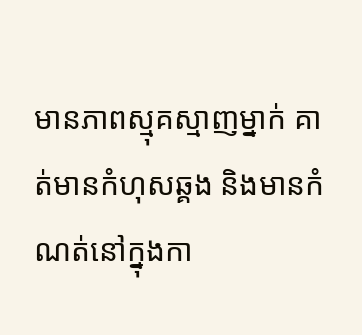មានភាពស្មុគស្មាញម្នាក់ គាត់មានកំហុសឆ្គង និងមានកំណត់នៅក្នុងកា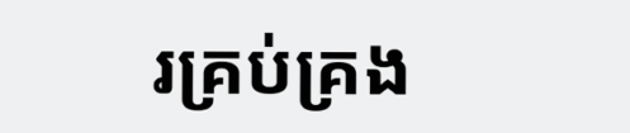រគ្រប់គ្រង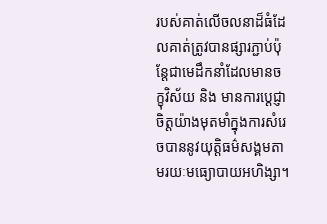របស់គាត់លើចលនាដ៏ធំដែលគាត់ត្រូវបានផ្សារភ្ជាប់ប៉ុន្តែជាមេដឹកនាំដែលមានចក្ខុវិស័យ និង មានការប្តេជ្ញាចិត្តយ៉ាងមុតមាំក្នុងការសំរេចបាននូវយុត្តិធម៌សង្គមតាមរយៈមធ្យោបាយអហិង្សា។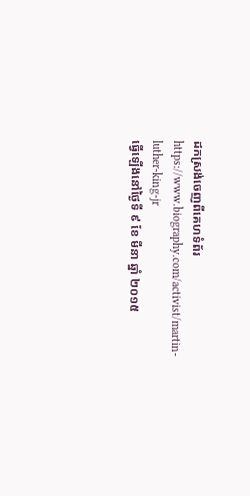ដកស្រង់ចេញពីគេហទំព័រ https://www.biography.com/activist/martin-luther-king-jr
ធ្វើឡើងនៅថ្ងៃទី ៩ ខែ មីនា ឆ្នាំ ២០១៥